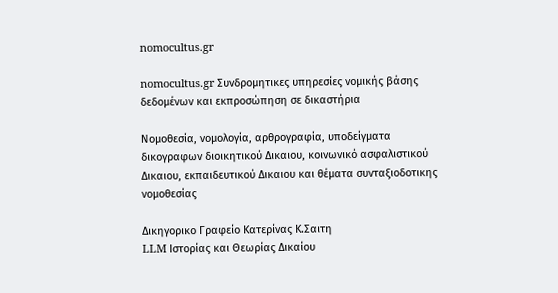nomocultus.gr

nomocultus.gr Συνδρομητικες υπηρεσίες νομικής βάσης δεδομένων και εκπροσώπηση σε δικαστήρια

Νομοθεσία, νομολογία, αρθρογραφία, υποδείγματα δικογραφων διοικητικού Δικαιου, κοινωνικό ασφαλιστικού Δικαιου, εκπαιδευτικού Δικαιου και θέματα συνταξιοδοτικης νομοθεσίας

Δικηγορικο Γραφείο Κατερίνας Κ.Σαιτη
LLM Ιστορίας και Θεωρίας Δικαίου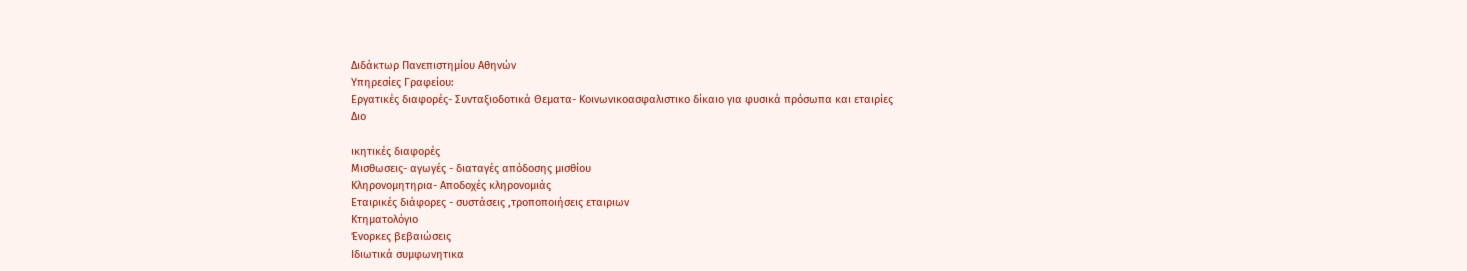Διδάκτωρ Πανεπιστημίου Αθηνών
Υπηρεσίες Γραφείου:
Εργατικές διαφορές- Συνταξιοδοτικά Θεματα- Κοινωνικοασφαλιστικο δίκαιο για φυσικά πρόσωπα και εταιρίες
Διο

ικητικές διαφορές
Μισθωσεις- αγωγές - διαταγές απόδοσης μισθίου
Κληρονομητηρια- Αποδοχές κληρονομιάς
Εταιρικές διάφορες - συστάσεις ,τροποποιήσεις εταιριων
Κτηματολόγιο
Ένορκες βεβαιώσεις
Ιδιωτικά συμφωνητικα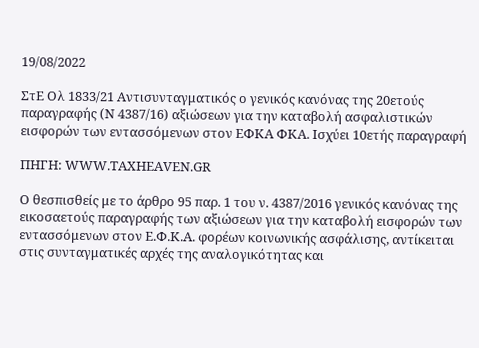19/08/2022

ΣτΕ Ολ 1833/21 Αντισυνταγματικός ο γενικός κανόνας της 20ετούς παραγραφής (Ν 4387/16) αξιώσεων για την καταβολή ασφαλιστικών εισφορών των εντασσόμενων στον ΕΦΚΑ ΦΚΑ. Ισχύει 10ετής παραγραφή

ΠΗΓΗ: WWW.TAXHEAVEN.GR

Ο θεσπισθείς με το άρθρο 95 παρ. 1 του ν. 4387/2016 γενικός κανόνας της εικοσαετούς παραγραφής των αξιώσεων για την καταβολή εισφορών των εντασσόμενων στον Ε.Φ.Κ.Α. φορέων κοινωνικής ασφάλισης, αντίκειται στις συνταγματικές αρχές της αναλογικότητας και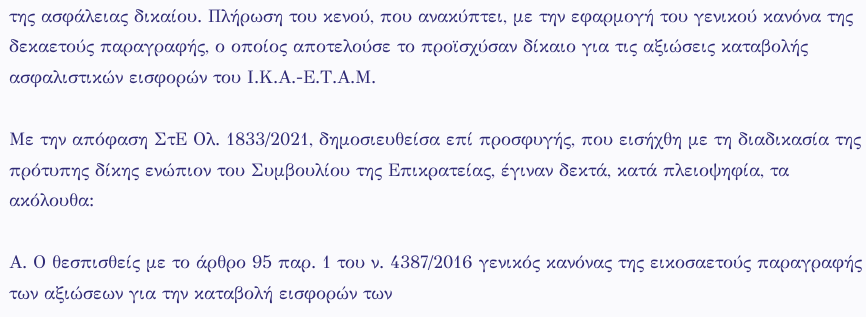της ασφάλειας δικαίου. Πλήρωση του κενού, που ανακύπτει, με την εφαρμογή του γενικού κανόνα της δεκαετούς παραγραφής, ο οποίος αποτελούσε το προϊσχύσαν δίκαιο για τις αξιώσεις καταβολής ασφαλιστικών εισφορών του Ι.Κ.Α.-Ε.Τ.Α.Μ.

Με την απόφαση ΣτΕ Ολ. 1833/2021, δημοσιευθείσα επί προσφυγής, που εισήχθη με τη διαδικασία της πρότυπης δίκης ενώπιον του Συμβουλίου της Επικρατείας, έγιναν δεκτά, κατά πλειοψηφία, τα ακόλουθα:

Α. Ο θεσπισθείς με το άρθρο 95 παρ. 1 του ν. 4387/2016 γενικός κανόνας της εικοσαετούς παραγραφής των αξιώσεων για την καταβολή εισφορών των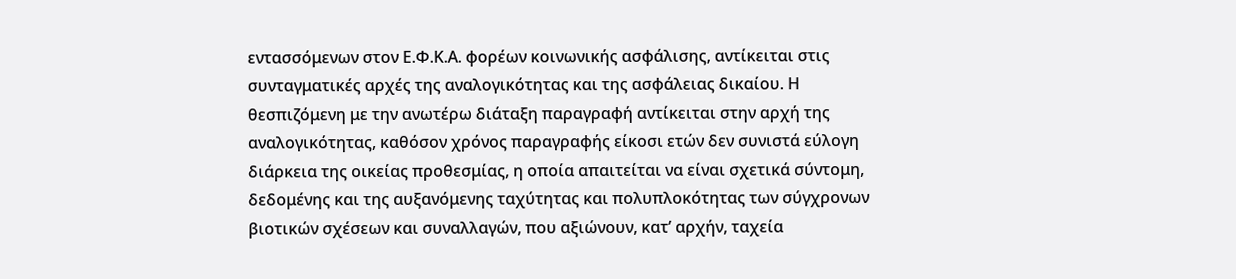εντασσόμενων στον Ε.Φ.Κ.Α. φορέων κοινωνικής ασφάλισης, αντίκειται στις συνταγματικές αρχές της αναλογικότητας και της ασφάλειας δικαίου. Η θεσπιζόμενη με την ανωτέρω διάταξη παραγραφή αντίκειται στην αρχή της αναλογικότητας, καθόσον χρόνος παραγραφής είκοσι ετών δεν συνιστά εύλογη διάρκεια της οικείας προθεσμίας, η οποία απαιτείται να είναι σχετικά σύντομη, δεδομένης και της αυξανόμενης ταχύτητας και πολυπλοκότητας των σύγχρονων βιοτικών σχέσεων και συναλλαγών, που αξιώνουν, κατ’ αρχήν, ταχεία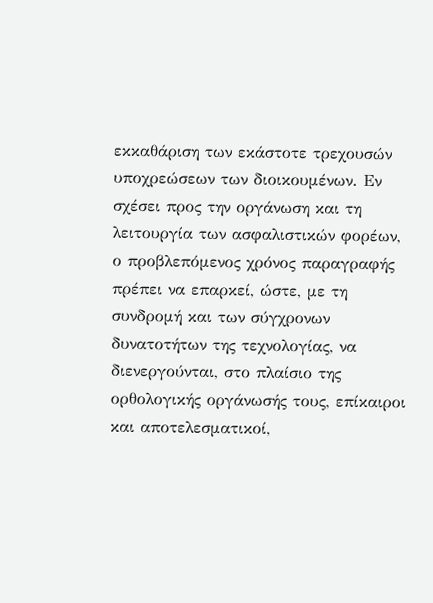εκκαθάριση των εκάστοτε τρεχουσών υποχρεώσεων των διοικουμένων. Εν σχέσει προς την οργάνωση και τη λειτουργία των ασφαλιστικών φορέων, ο προβλεπόμενος χρόνος παραγραφής πρέπει να επαρκεί, ώστε, με τη συνδρομή και των σύγχρονων δυνατοτήτων της τεχνολογίας, να διενεργούνται, στο πλαίσιο της ορθολογικής οργάνωσής τους, επίκαιροι και αποτελεσματικοί,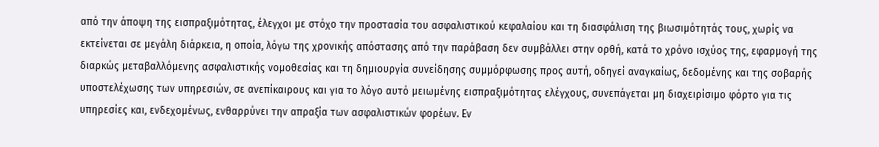από την άποψη της εισπραξιμότητας, έλεγχοι με στόχο την προστασία του ασφαλιστικού κεφαλαίου και τη διασφάλιση της βιωσιμότητάς τους, χωρίς να εκτείνεται σε μεγάλη διάρκεια, η οποία, λόγω της χρονικής απόστασης από την παράβαση δεν συμβάλλει στην ορθή, κατά το χρόνο ισχύος της, εφαρμογή της διαρκώς μεταβαλλόμενης ασφαλιστικής νομοθεσίας και τη δημιουργία συνείδησης συμμόρφωσης προς αυτή, οδηγεί αναγκαίως, δεδομένης και της σοβαρής υποστελέχωσης των υπηρεσιών, σε ανεπίκαιρους και για το λόγο αυτό μειωμένης εισπραξιμότητας ελέγχους, συνεπάγεται μη διαχειρίσιμο φόρτο για τις υπηρεσίες και, ενδεχομένως, ενθαρρύνει την απραξία των ασφαλιστικών φορέων. Εν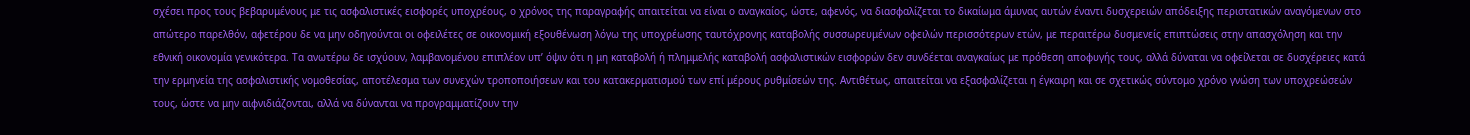σχέσει προς τους βεβαρυμένους με τις ασφαλιστικές εισφορές υποχρέους, ο χρόνος της παραγραφής απαιτείται να είναι ο αναγκαίος, ώστε, αφενός, να διασφαλίζεται το δικαίωμα άμυνας αυτών έναντι δυσχερειών απόδειξης περιστατικών αναγόμενων στο απώτερο παρελθόν, αφετέρου δε να μην οδηγούνται οι οφειλέτες σε οικονομική εξουθένωση λόγω της υποχρέωσης ταυτόχρονης καταβολής συσσωρευμένων οφειλών περισσότερων ετών, με περαιτέρω δυσμενείς επιπτώσεις στην απασχόληση και την εθνική οικονομία γενικότερα. Τα ανωτέρω δε ισχύουν, λαμβανομένου επιπλέον υπ’ όψιν ότι η μη καταβολή ή πλημμελής καταβολή ασφαλιστικών εισφορών δεν συνδέεται αναγκαίως με πρόθεση αποφυγής τους, αλλά δύναται να οφείλεται σε δυσχέρειες κατά την ερμηνεία της ασφαλιστικής νομοθεσίας, αποτέλεσμα των συνεχών τροποποιήσεων και του κατακερματισμού των επί μέρους ρυθμίσεών της. Αντιθέτως, απαιτείται να εξασφαλίζεται η έγκαιρη και σε σχετικώς σύντομο χρόνο γνώση των υποχρεώσεών τους, ώστε να μην αιφνιδιάζονται, αλλά να δύνανται να προγραμματίζουν την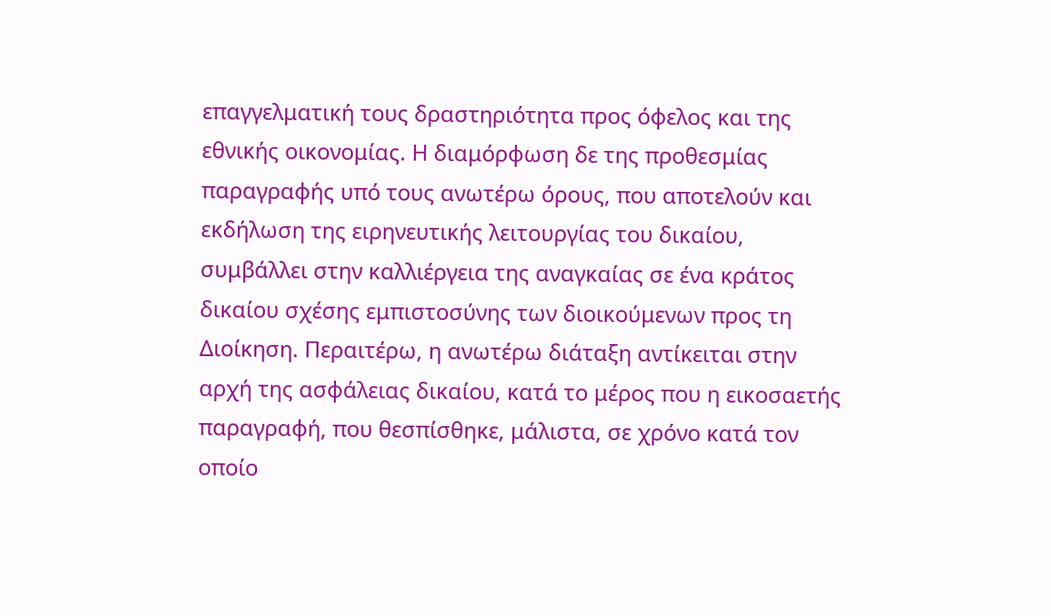επαγγελματική τους δραστηριότητα προς όφελος και της εθνικής οικονομίας. Η διαμόρφωση δε της προθεσμίας παραγραφής υπό τους ανωτέρω όρους, που αποτελούν και εκδήλωση της ειρηνευτικής λειτουργίας του δικαίου, συμβάλλει στην καλλιέργεια της αναγκαίας σε ένα κράτος δικαίου σχέσης εμπιστοσύνης των διοικούμενων προς τη Διοίκηση. Περαιτέρω, η ανωτέρω διάταξη αντίκειται στην αρχή της ασφάλειας δικαίου, κατά το μέρος που η εικοσαετής παραγραφή, που θεσπίσθηκε, μάλιστα, σε χρόνο κατά τον οποίο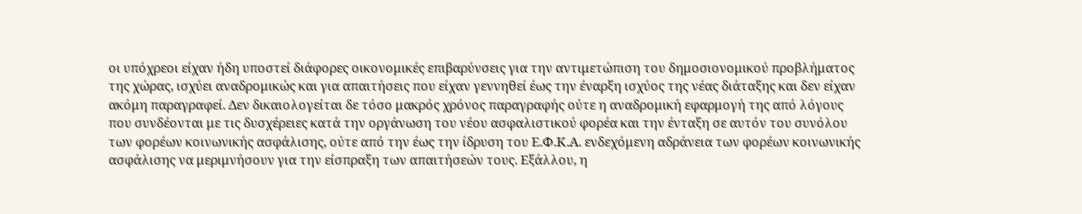οι υπόχρεοι είχαν ήδη υποστεί διάφορες οικονομικές επιβαρύνσεις για την αντιμετώπιση του δημοσιονομικού προβλήματος της χώρας, ισχύει αναδρομικώς και για απαιτήσεις που είχαν γεννηθεί έως την έναρξη ισχύος της νέας διάταξης και δεν είχαν ακόμη παραγραφεί. Δεν δικαιολογείται δε τόσο μακρός χρόνος παραγραφής ούτε η αναδρομική εφαρμογή της από λόγους που συνδέονται με τις δυσχέρειες κατά την οργάνωση του νέου ασφαλιστικού φορέα και την ένταξη σε αυτόν του συνόλου των φορέων κοινωνικής ασφάλισης, ούτε από την έως την ίδρυση του Ε.Φ.Κ.Α. ενδεχόμενη αδράνεια των φορέων κοινωνικής ασφάλισης να μεριμνήσουν για την είσπραξη των απαιτήσεών τους. Εξάλλου, η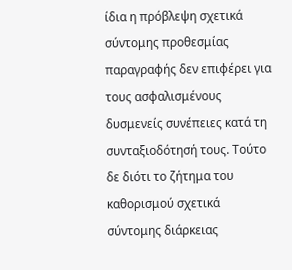ίδια η πρόβλεψη σχετικά σύντομης προθεσμίας παραγραφής δεν επιφέρει για τους ασφαλισμένους δυσμενείς συνέπειες κατά τη συνταξιοδότησή τους. Τούτο δε διότι το ζήτημα του καθορισμού σχετικά σύντομης διάρκειας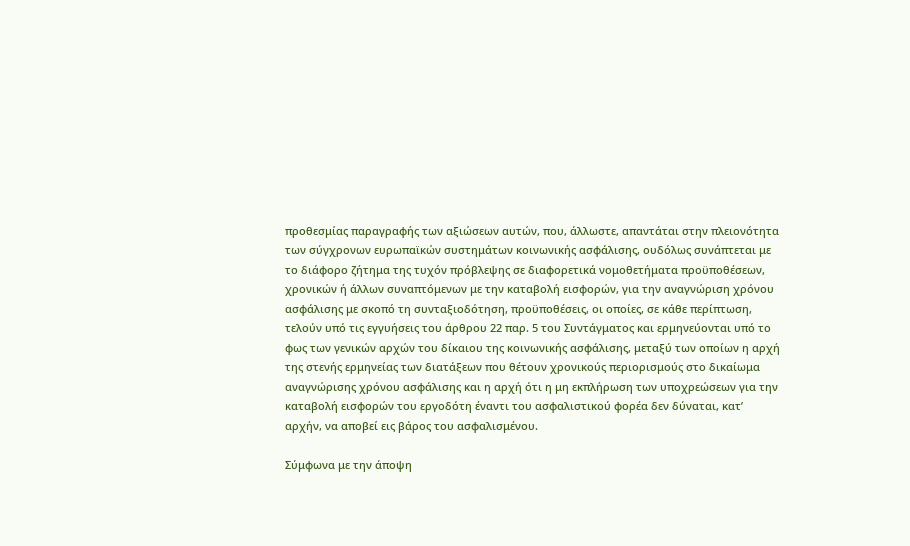προθεσμίας παραγραφής των αξιώσεων αυτών, που, άλλωστε, απαντάται στην πλειονότητα των σύγχρονων ευρωπαϊκών συστημάτων κοινωνικής ασφάλισης, ουδόλως συνάπτεται με το διάφορο ζήτημα της τυχόν πρόβλεψης σε διαφορετικά νομοθετήματα προϋποθέσεων, χρονικών ή άλλων συναπτόμενων με την καταβολή εισφορών, για την αναγνώριση χρόνου ασφάλισης με σκοπό τη συνταξιοδότηση, προϋποθέσεις, οι οποίες, σε κάθε περίπτωση, τελούν υπό τις εγγυήσεις του άρθρου 22 παρ. 5 του Συντάγματος και ερμηνεύονται υπό το φως των γενικών αρχών του δίκαιου της κοινωνικής ασφάλισης, μεταξύ των οποίων η αρχή της στενής ερμηνείας των διατάξεων που θέτουν χρονικούς περιορισμούς στο δικαίωμα αναγνώρισης χρόνου ασφάλισης και η αρχή ότι η μη εκπλήρωση των υποχρεώσεων για την καταβολή εισφορών του εργοδότη έναντι του ασφαλιστικού φορέα δεν δύναται, κατ’ αρχήν, να αποβεί εις βάρος του ασφαλισμένου.

Σύμφωνα με την άποψη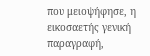που μειοψήφησε, η εικοσαετής γενική παραγραφή,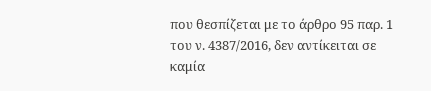που θεσπίζεται με το άρθρο 95 παρ. 1 του ν. 4387/2016, δεν αντίκειται σε καμία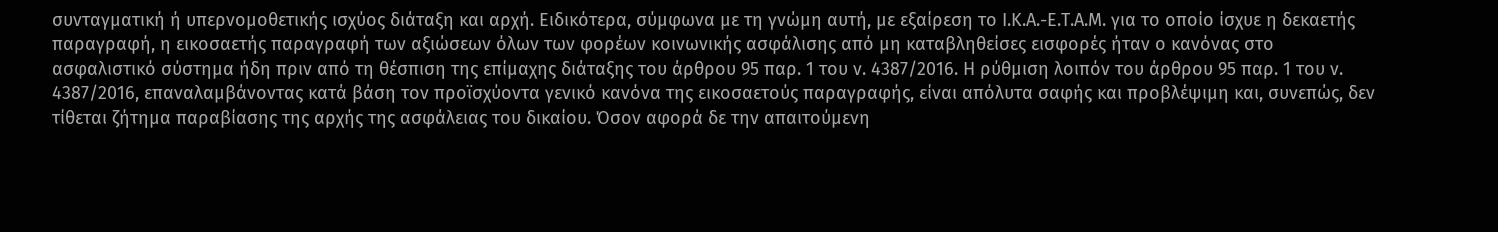συνταγματική ή υπερνομοθετικής ισχύος διάταξη και αρχή. Ειδικότερα, σύμφωνα με τη γνώμη αυτή, με εξαίρεση το Ι.Κ.Α.-Ε.Τ.Α.Μ. για το οποίο ίσχυε η δεκαετής παραγραφή, η εικοσαετής παραγραφή των αξιώσεων όλων των φορέων κοινωνικής ασφάλισης από μη καταβληθείσες εισφορές ήταν ο κανόνας στο ασφαλιστικό σύστημα ήδη πριν από τη θέσπιση της επίμαχης διάταξης του άρθρου 95 παρ. 1 του ν. 4387/2016. Η ρύθμιση λοιπόν του άρθρου 95 παρ. 1 του ν. 4387/2016, επαναλαμβάνοντας κατά βάση τον προϊσχύοντα γενικό κανόνα της εικοσαετούς παραγραφής, είναι απόλυτα σαφής και προβλέψιμη και, συνεπώς, δεν τίθεται ζήτημα παραβίασης της αρχής της ασφάλειας του δικαίου. Όσον αφορά δε την απαιτούμενη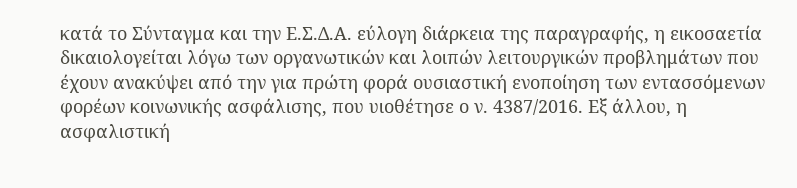κατά το Σύνταγμα και την Ε.Σ.Δ.Α. εύλογη διάρκεια της παραγραφής, η εικοσαετία δικαιολογείται λόγω των οργανωτικών και λοιπών λειτουργικών προβλημάτων που έχουν ανακύψει από την για πρώτη φορά ουσιαστική ενοποίηση των εντασσόμενων φορέων κοινωνικής ασφάλισης, που υιοθέτησε ο ν. 4387/2016. Εξ άλλου, η ασφαλιστική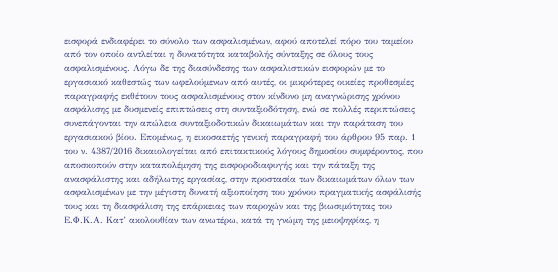εισφορά ενδιαφέρει το σύνολο των ασφαλισμένων, αφού αποτελεί πόρο του ταμείου από τον οποίο αντλείται η δυνατότητα καταβολής σύνταξης σε όλους τους ασφαλισμένους. Λόγω δε της διασύνδεσης των ασφαλιστικών εισφορών με το εργασιακό καθεστώς των ωφελούμενων από αυτές, οι μικρότερες οικείες προθεσμίες παραγραφής εκθέτουν τους ασφαλισμένους στον κίνδυνο μη αναγνώρισης χρόνου ασφάλισης με δυσμενείς επιπτώσεις στη συνταξιοδότηση, ενώ σε πολλές περιπτώσεις συνεπάγονται την απώλεια συνταξιοδοτικών δικαιωμάτων και την παράταση του εργασιακού βίου. Επομένως, η εικοσαετής γενική παραγραφή του άρθρου 95 παρ. 1 του ν. 4387/2016 δικαιολογείται από επιτακτικούς λόγους δημοσίου συμφέροντος, που αποσκοπούν στην καταπολέμηση της εισφοροδιαφυγής και την πάταξη της ανασφάλιστης και αδήλωτης εργασίας, στην προστασία των δικαιωμάτων όλων των ασφαλισμένων με την μέγιστη δυνατή αξιοποίηση του χρόνου πραγματικής ασφάλισής τους και τη διασφάλιση της επάρκειας των παροχών και της βιωσιμότητας του Ε.Φ.Κ.Α. Κατ’ ακολουθίαν των ανωτέρω, κατά τη γνώμη της μειοψηφίας, η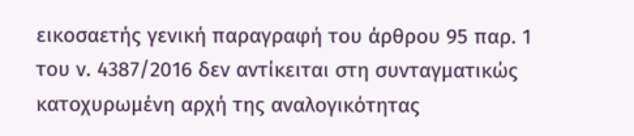εικοσαετής γενική παραγραφή του άρθρου 95 παρ. 1 του ν. 4387/2016 δεν αντίκειται στη συνταγματικώς κατοχυρωμένη αρχή της αναλογικότητας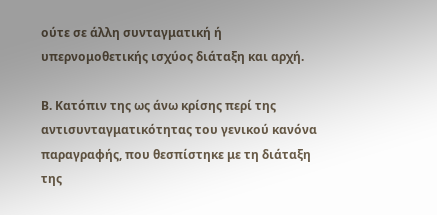ούτε σε άλλη συνταγματική ή υπερνομοθετικής ισχύος διάταξη και αρχή.

Β. Κατόπιν της ως άνω κρίσης περί της αντισυνταγματικότητας του γενικού κανόνα παραγραφής, που θεσπίστηκε με τη διάταξη της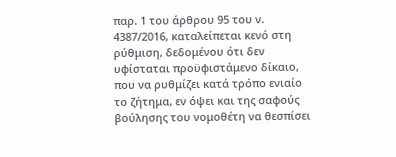παρ. 1 του άρθρου 95 του ν. 4387/2016, καταλείπεται κενό στη ρύθμιση, δεδομένου ότι δεν υφίσταται προϋφιστάμενο δίκαιο, που να ρυθμίζει κατά τρόπο ενιαίο το ζήτημα, εν όψει και της σαφούς βούλησης του νομοθέτη να θεσπίσει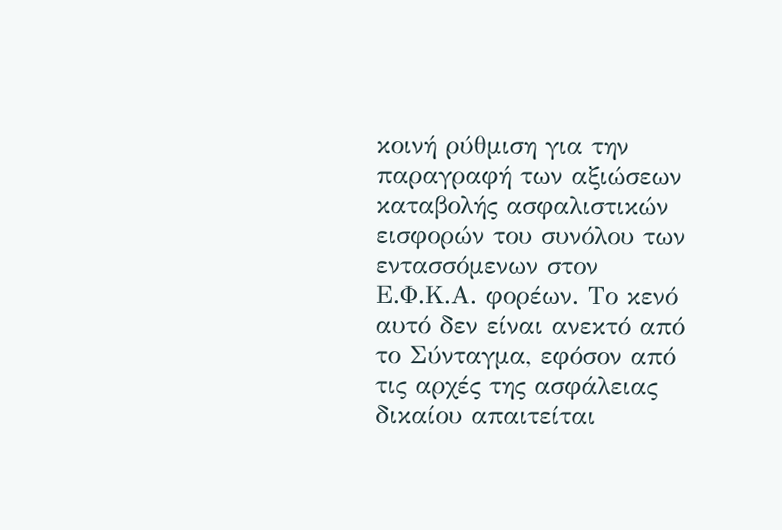κοινή ρύθμιση για την παραγραφή των αξιώσεων καταβολής ασφαλιστικών εισφορών του συνόλου των εντασσόμενων στον Ε.Φ.Κ.Α. φορέων. Το κενό αυτό δεν είναι ανεκτό από το Σύνταγμα, εφόσον από τις αρχές της ασφάλειας δικαίου απαιτείται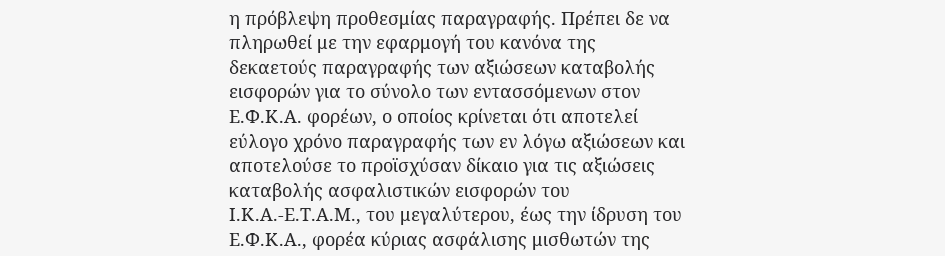η πρόβλεψη προθεσμίας παραγραφής. Πρέπει δε να πληρωθεί με την εφαρμογή του κανόνα της δεκαετούς παραγραφής των αξιώσεων καταβολής εισφορών για το σύνολο των εντασσόμενων στον Ε.Φ.Κ.Α. φορέων, ο οποίος κρίνεται ότι αποτελεί εύλογο χρόνο παραγραφής των εν λόγω αξιώσεων και αποτελούσε το προϊσχύσαν δίκαιο για τις αξιώσεις καταβολής ασφαλιστικών εισφορών του Ι.Κ.Α.-Ε.Τ.Α.Μ., του μεγαλύτερου, έως την ίδρυση του Ε.Φ.Κ.Α., φορέα κύριας ασφάλισης μισθωτών της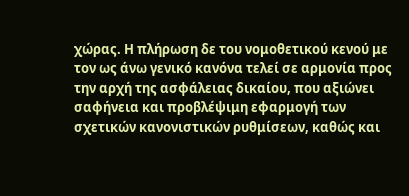χώρας. Η πλήρωση δε του νομοθετικού κενού με τον ως άνω γενικό κανόνα τελεί σε αρμονία προς την αρχή της ασφάλειας δικαίου, που αξιώνει σαφήνεια και προβλέψιμη εφαρμογή των σχετικών κανονιστικών ρυθμίσεων, καθώς και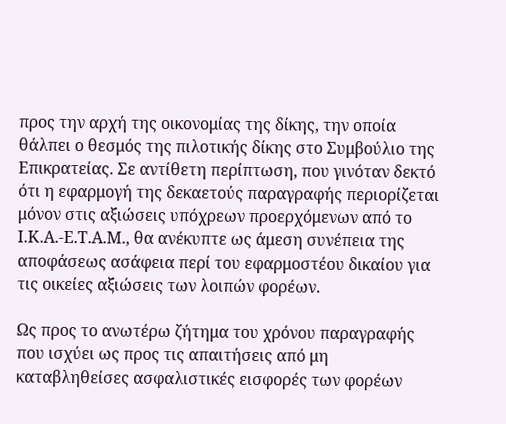προς την αρχή της οικονομίας της δίκης, την οποία θάλπει ο θεσμός της πιλοτικής δίκης στο Συμβούλιο της Επικρατείας. Σε αντίθετη περίπτωση, που γινόταν δεκτό ότι η εφαρμογή της δεκαετούς παραγραφής περιορίζεται μόνον στις αξιώσεις υπόχρεων προερχόμενων από το Ι.Κ.Α.-Ε.Τ.Α.Μ., θα ανέκυπτε ως άμεση συνέπεια της αποφάσεως ασάφεια περί του εφαρμοστέου δικαίου για τις οικείες αξιώσεις των λοιπών φορέων.

Ως προς το ανωτέρω ζήτημα του χρόνου παραγραφής που ισχύει ως προς τις απαιτήσεις από μη καταβληθείσες ασφαλιστικές εισφορές των φορέων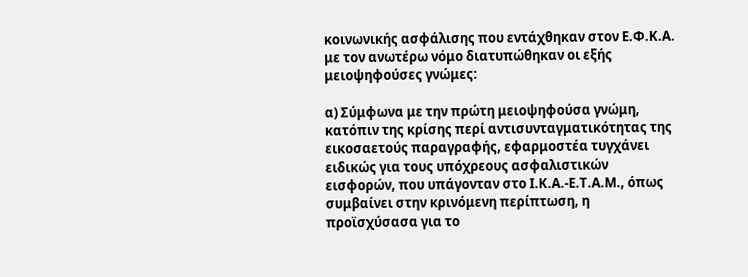κοινωνικής ασφάλισης που εντάχθηκαν στον Ε.Φ.Κ.Α. με τον ανωτέρω νόμο διατυπώθηκαν οι εξής μειοψηφούσες γνώμες:

α) Σύμφωνα με την πρώτη μειοψηφούσα γνώμη, κατόπιν της κρίσης περί αντισυνταγματικότητας της εικοσαετούς παραγραφής, εφαρμοστέα τυγχάνει ειδικώς για τους υπόχρεους ασφαλιστικών εισφορών, που υπάγονταν στο Ι.Κ.Α.-Ε.Τ.Α.Μ., όπως συμβαίνει στην κρινόμενη περίπτωση, η προϊσχύσασα για το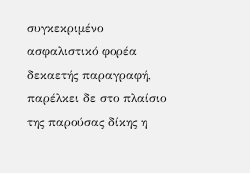συγκεκριμένο ασφαλιστικό φορέα δεκαετής παραγραφή, παρέλκει δε στο πλαίσιο της παρούσας δίκης η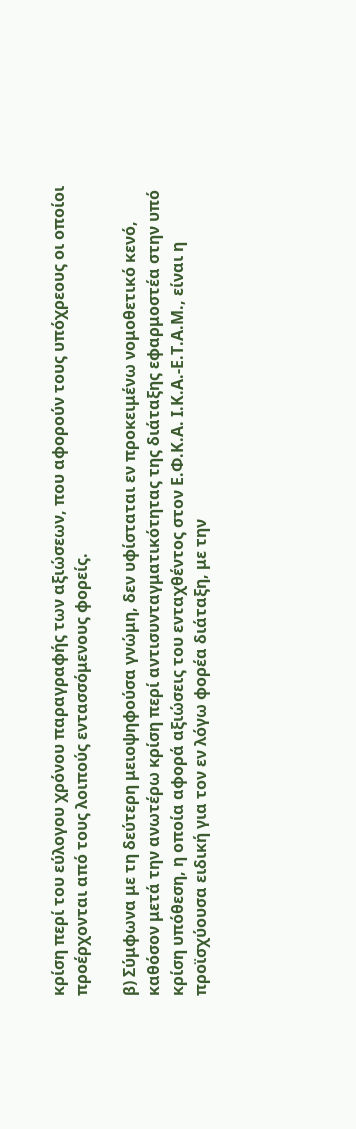κρίση περί του εύλογου χρόνου παραγραφής των αξιώσεων, που αφορούν τους υπόχρεους οι οποίοι προέρχονται από τους λοιπούς εντασσόμενους φορείς.

β) Σύμφωνα με τη δεύτερη μειοψηφούσα γνώμη, δεν υφίσταται εν προκειμένω νομοθετικό κενό, καθόσον μετά την ανωτέρω κρίση περί αντισυνταγματικότητας της διάταξης εφαρμοστέα στην υπό κρίση υπόθεση, η οποία αφορά αξιώσεις του ενταχθέντος στον Ε.Φ.Κ.Α. Ι.Κ.Α.-Ε.Τ.Α.Μ., είναι η προϊσχύουσα ειδική για τον εν λόγω φορέα διάταξη, με την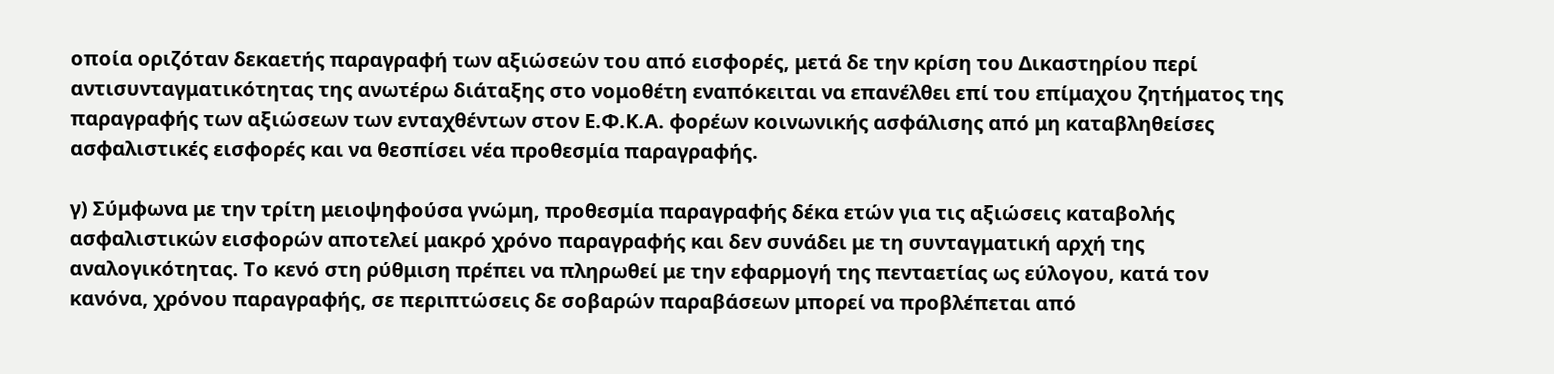οποία οριζόταν δεκαετής παραγραφή των αξιώσεών του από εισφορές, μετά δε την κρίση του Δικαστηρίου περί αντισυνταγματικότητας της ανωτέρω διάταξης στο νομοθέτη εναπόκειται να επανέλθει επί του επίμαχου ζητήματος της παραγραφής των αξιώσεων των ενταχθέντων στον Ε.Φ.Κ.Α. φορέων κοινωνικής ασφάλισης από μη καταβληθείσες ασφαλιστικές εισφορές και να θεσπίσει νέα προθεσμία παραγραφής.

γ) Σύμφωνα με την τρίτη μειοψηφούσα γνώμη, προθεσμία παραγραφής δέκα ετών για τις αξιώσεις καταβολής ασφαλιστικών εισφορών αποτελεί μακρό χρόνο παραγραφής και δεν συνάδει με τη συνταγματική αρχή της αναλογικότητας. Το κενό στη ρύθμιση πρέπει να πληρωθεί με την εφαρμογή της πενταετίας ως εύλογου, κατά τον κανόνα, χρόνου παραγραφής, σε περιπτώσεις δε σοβαρών παραβάσεων μπορεί να προβλέπεται από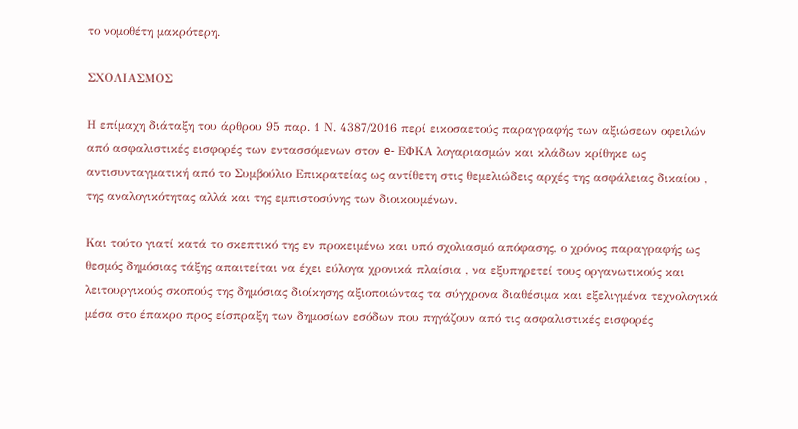το νομοθέτη μακρότερη.

ΣΧΟΛΙΑΣΜΟΣ

Η επίμαχη διάταξη του άρθρου 95 παρ. 1 Ν. 4387/2016 περί εικοσαετούς παραγραφής των αξιώσεων οφειλών από ασφαλιστικές εισφορές των εντασσόμενων στον e- ΕΦΚΑ λογαριασμών και κλάδων κρίθηκε ως αντισυνταγματική από το Συμβούλιο Επικρατείας ως αντίθετη στις θεμελιώδεις αρχές της ασφάλειας δικαίου , της αναλογικότητας αλλά και της εμπιστοσύνης των διοικουμένων.

Και τούτο γιατί κατά το σκεπτικό της εν προκειμένω και υπό σχολιασμό απόφασης, ο χρόνος παραγραφής ως θεσμός δημόσιας τάξης απαιτείται να έχει εύλογα χρονικά πλαίσια , να εξυπηρετεί τους οργανωτικούς και λειτουργικούς σκοπούς της δημόσιας διοίκησης αξιοποιώντας τα σύγχρονα διαθέσιμα και εξελιγμένα τεχνολογικά μέσα στο έπακρο προς είσπραξη των δημοσίων εσόδων που πηγάζουν από τις ασφαλιστικές εισφορές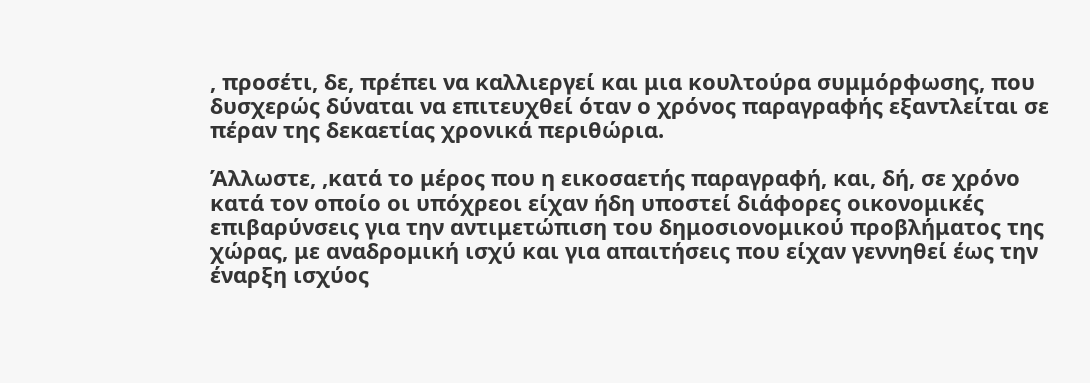, προσέτι, δε, πρέπει να καλλιεργεί και μια κουλτούρα συμμόρφωσης, που δυσχερώς δύναται να επιτευχθεί όταν ο χρόνος παραγραφής εξαντλείται σε πέραν της δεκαετίας χρονικά περιθώρια.

Άλλωστε, ,κατά το μέρος που η εικοσαετής παραγραφή, και, δή, σε χρόνο κατά τον οποίο οι υπόχρεοι είχαν ήδη υποστεί διάφορες οικονομικές επιβαρύνσεις για την αντιμετώπιση του δημοσιονομικού προβλήματος της χώρας, με αναδρομική ισχύ και για απαιτήσεις που είχαν γεννηθεί έως την έναρξη ισχύος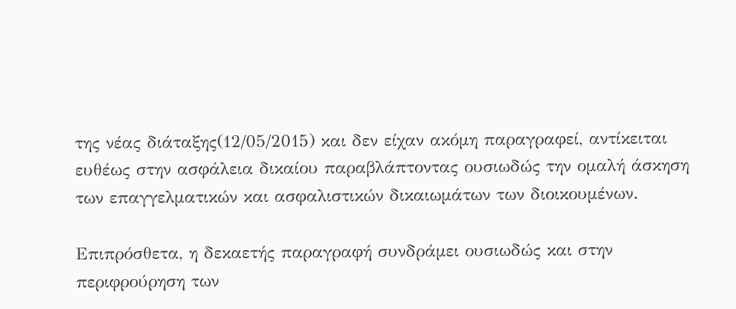της νέας διάταξης(12/05/2015) και δεν είχαν ακόμη παραγραφεί, αντίκειται ευθέως στην ασφάλεια δικαίου παραβλάπτοντας ουσιωδώς την ομαλή άσκηση των επαγγελματικών και ασφαλιστικών δικαιωμάτων των διοικουμένων.

Επιπρόσθετα, η δεκαετής παραγραφή συνδράμει ουσιωδώς και στην περιφρούρηση των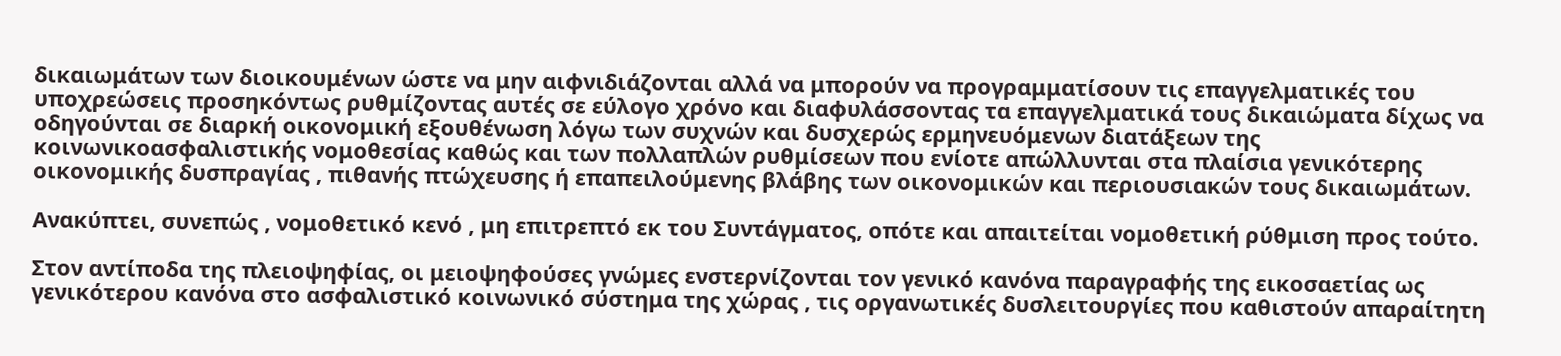δικαιωμάτων των διοικουμένων ώστε να μην αιφνιδιάζονται αλλά να μπορούν να προγραμματίσουν τις επαγγελματικές του υποχρεώσεις προσηκόντως ρυθμίζοντας αυτές σε εύλογο χρόνο και διαφυλάσσοντας τα επαγγελματικά τους δικαιώματα δίχως να οδηγούνται σε διαρκή οικονομική εξουθένωση λόγω των συχνών και δυσχερώς ερμηνευόμενων διατάξεων της κοινωνικοασφαλιστικής νομοθεσίας καθώς και των πολλαπλών ρυθμίσεων που ενίοτε απώλλυνται στα πλαίσια γενικότερης οικονομικής δυσπραγίας , πιθανής πτώχευσης ή επαπειλούμενης βλάβης των οικονομικών και περιουσιακών τους δικαιωμάτων.

Ανακύπτει, συνεπώς , νομοθετικό κενό , μη επιτρεπτό εκ του Συντάγματος, οπότε και απαιτείται νομοθετική ρύθμιση προς τούτο.

Στον αντίποδα της πλειοψηφίας, οι μειοψηφούσες γνώμες ενστερνίζονται τον γενικό κανόνα παραγραφής της εικοσαετίας ως γενικότερου κανόνα στο ασφαλιστικό κοινωνικό σύστημα της χώρας , τις οργανωτικές δυσλειτουργίες που καθιστούν απαραίτητη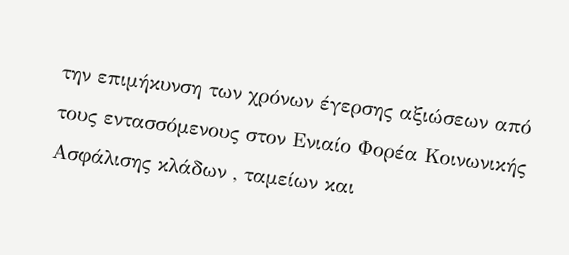την επιμήκυνση των χρόνων έγερσης αξιώσεων από τους εντασσόμενους στον Ενιαίο Φορέα Κοινωνικής Ασφάλισης κλάδων , ταμείων και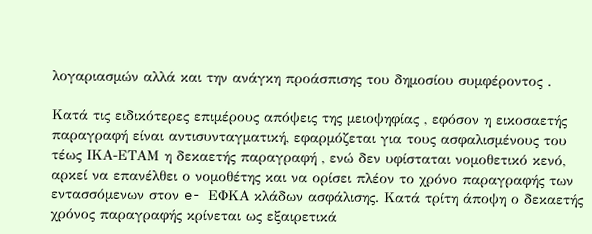λογαριασμών αλλά και την ανάγκη προάσπισης του δημοσίου συμφέροντος .

Κατά τις ειδικότερες επιμέρους απόψεις της μειοψηφίας , εφόσον η εικοσαετής παραγραφή είναι αντισυνταγματική, εφαρμόζεται για τους ασφαλισμένους του τέως ΙΚΑ-ΕΤΑΜ η δεκαετής παραγραφή , ενώ δεν υφίσταται νομοθετικό κενό, αρκεί να επανέλθει ο νομοθέτης και να ορίσει πλέον το χρόνο παραγραφής των εντασσόμενων στον e- ΕΦΚΑ κλάδων ασφάλισης. Κατά τρίτη άποψη ο δεκαετής χρόνος παραγραφής κρίνεται ως εξαιρετικά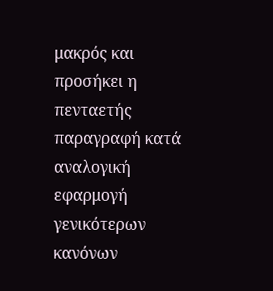μακρός και προσήκει η πενταετής παραγραφή κατά αναλογική εφαρμογή γενικότερων κανόνων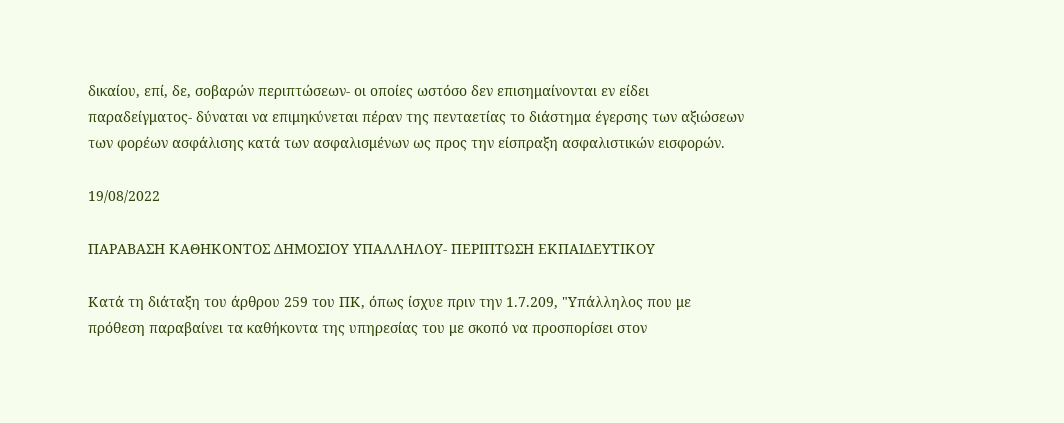δικαίου, επί, δε, σοβαρών περιπτώσεων- οι οποίες ωστόσο δεν επισημαίνονται εν είδει παραδείγματος- δύναται να επιμηκύνεται πέραν της πενταετίας το διάστημα έγερσης των αξιώσεων των φορέων ασφάλισης κατά των ασφαλισμένων ως προς την είσπραξη ασφαλιστικών εισφορών.

19/08/2022

ΠΑΡΑΒΑΣΗ ΚΑΘΗΚΟΝΤΟΣ ΔΗΜΟΣΙΟΥ ΥΠΑΛΛΗΛΟΥ- ΠΕΡΙΠΤΩΣΗ ΕΚΠΑΙΔΕΥΤΙΚΟΥ

Κατά τη διάταξη του άρθρου 259 του ΠΚ, όπως ίσχυε πριν την 1.7.209, "Υπάλληλος που με πρόθεση παραβαίνει τα καθήκοντα της υπηρεσίας του με σκοπό να προσπορίσει στον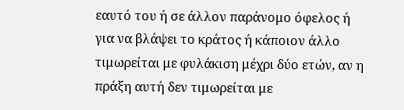εαυτό του ή σε άλλον παράνομο όφελος ή για να βλάψει το κράτος ή κάποιον άλλο τιμωρείται με φυλάκιση μέχρι δύο ετών, αν η πράξη αυτή δεν τιμωρείται με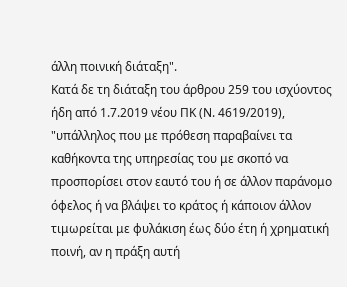άλλη ποινική διάταξη".
Κατά δε τη διάταξη του άρθρου 259 του ισχύοντος ήδη από 1.7.2019 νέου ΠΚ (Ν. 4619/2019), "υπάλληλος που με πρόθεση παραβαίνει τα καθήκοντα της υπηρεσίας του με σκοπό να προσπορίσει στον εαυτό του ή σε άλλον παράνομο όφελος ή να βλάψει το κράτος ή κάποιον άλλον τιμωρείται με φυλάκιση έως δύο έτη ή χρηματική ποινή, αν η πράξη αυτή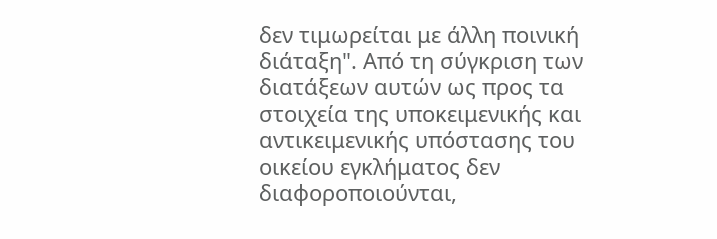δεν τιμωρείται με άλλη ποινική διάταξη". Από τη σύγκριση των διατάξεων αυτών ως προς τα στοιχεία της υποκειμενικής και αντικειμενικής υπόστασης του οικείου εγκλήματος δεν διαφοροποιούνται,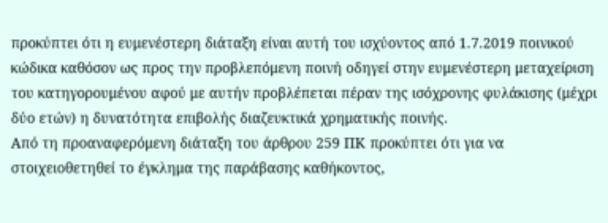προκύπτει ότι η ευμενέστερη διάταξη είναι αυτή του ισχύοντος από 1.7.2019 ποινικού κώδικα καθόσον ως προς την προβλεπόμενη ποινή οδηγεί στην ευμενέστερη μεταχείριση του κατηγορουμένου αφού με αυτήν προβλέπεται πέραν της ισόχρονης φυλάκισης (μέχρι δύο ετών) η δυνατότητα επιβολής διαζευκτικά χρηματικής ποινής.
Από τη προαναφερόμενη διάταξη του άρθρου 259 ΠΚ προκύπτει ότι για να στοιχειοθετηθεί το έγκλημα της παράβασης καθήκοντος,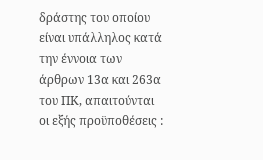δράστης του οποίου είναι υπάλληλος κατά την έννοια των άρθρων 13α και 263α του ΠΚ, απαιτούνται οι εξής προϋποθέσεις :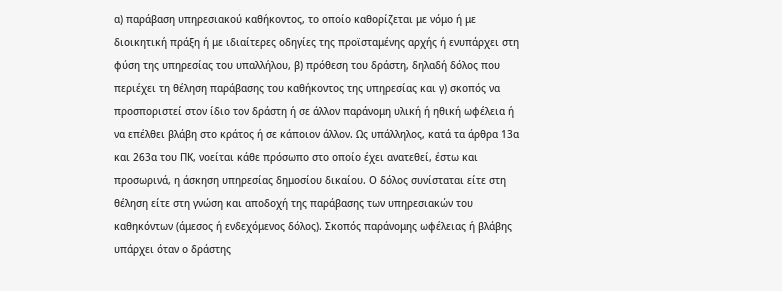α) παράβαση υπηρεσιακού καθήκοντος, το οποίο καθορίζεται με νόμο ή με διοικητική πράξη ή με ιδιαίτερες οδηγίες της προϊσταμένης αρχής ή ενυπάρχει στη φύση της υπηρεσίας του υπαλλήλου, β) πρόθεση του δράστη, δηλαδή δόλος που περιέχει τη θέληση παράβασης του καθήκοντος της υπηρεσίας και γ) σκοπός να προσποριστεί στον ίδιο τον δράστη ή σε άλλον παράνομη υλική ή ηθική ωφέλεια ή να επέλθει βλάβη στο κράτος ή σε κάποιον άλλον. Ως υπάλληλος, κατά τα άρθρα 13α και 263α του ΠΚ, νοείται κάθε πρόσωπο στο οποίο έχει ανατεθεί, έστω και προσωρινά, η άσκηση υπηρεσίας δημοσίου δικαίου. Ο δόλος συνίσταται είτε στη θέληση είτε στη γνώση και αποδοχή της παράβασης των υπηρεσιακών του καθηκόντων (άμεσος ή ενδεχόμενος δόλος). Σκοπός παράνομης ωφέλειας ή βλάβης υπάρχει όταν ο δράστης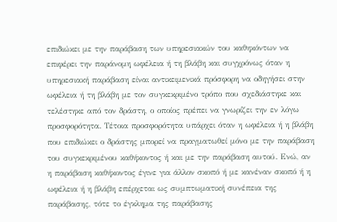επιδιώκει με την παράβαση των υπηρεσιακών του καθηκόντων να επιφέρει την παράνομη ωφέλεια ή τη βλάβη και συγχρόνως όταν η υπηρεσιακή παράβαση είναι αντικειμενικά πρόσφορη να οδηγήσει στην ωφέλεια ή τη βλάβη με τον συγκεκριμένο τρόπο που σχεδιάστηκε και τελέστηκε από τον δράστη, ο οποίος πρέπει να γνωρίζει την εν λόγω προσφορότητα. Τέτοια προσφορότητα υπάρχει όταν η ωφέλεια ή η βλάβη που επιδιώκει ο δράστης μπορεί να πραγματωθεί μόνο με την παράβαση του συγκεκριμένου καθήκοντος ή και με την παράβαση αυτού. Ενώ, αν η παράβαση καθήκοντος έγινε για άλλον σκοπό ή με κανέναν σκοπό ή η ωφέλεια ή η βλάβη επέρχεται ως συμπτωματική συνέπεια της παράβασης, τότε το έγκλημα της παράβασης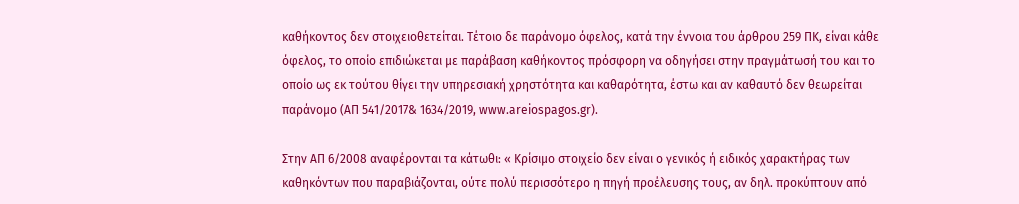καθήκοντος δεν στοιχειοθετείται. Τέτοιο δε παράνομο όφελος, κατά την έννοια του άρθρου 259 ΠΚ, είναι κάθε όφελος, το οποίο επιδιώκεται με παράβαση καθήκοντος πρόσφορη να οδηγήσει στην πραγμάτωσή του και το οποίο ως εκ τούτου θίγει την υπηρεσιακή χρηστότητα και καθαρότητα, έστω και αν καθαυτό δεν θεωρείται παράνομο (ΑΠ 541/2017& 1634/2019, www.areiospagos.gr).

Στην ΑΠ 6/2008 αναφέρονται τα κάτωθι: « Κρίσιμο στοιχείο δεν είναι ο γενικός ή ειδικός χαρακτήρας των καθηκόντων που παραβιάζονται, ούτε πολύ περισσότερο η πηγή προέλευσης τους, αν δηλ. προκύπτουν από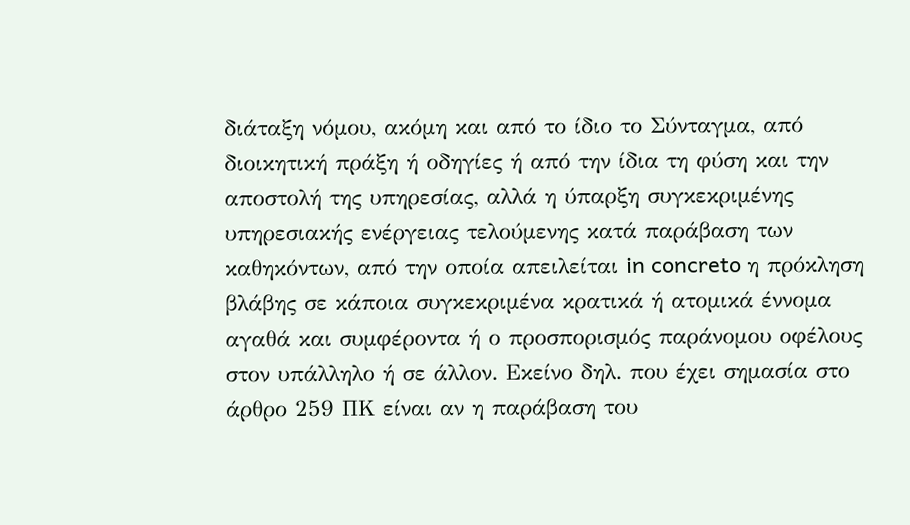διάταξη νόμου, ακόμη και από το ίδιο το Σύνταγμα, από διοικητική πράξη ή οδηγίες ή από την ίδια τη φύση και την αποστολή της υπηρεσίας, αλλά η ύπαρξη συγκεκριμένης υπηρεσιακής ενέργειας τελούμενης κατά παράβαση των καθηκόντων, από την οποία απειλείται in concreto η πρόκληση βλάβης σε κάποια συγκεκριμένα κρατικά ή ατομικά έννομα αγαθά και συμφέροντα ή ο προσπορισμός παράνομου οφέλους στον υπάλληλο ή σε άλλον. Εκείνο δηλ. που έχει σημασία στο άρθρο 259 ΠΚ είναι αν η παράβαση του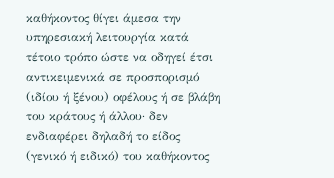καθήκοντος θίγει άμεσα την υπηρεσιακή λειτουργία κατά τέτοιο τρόπο ώστε να οδηγεί έτσι αντικειμενικά σε προσπορισμό (ιδίου ή ξένου) οφέλους ή σε βλάβη του κράτους ή άλλου· δεν ενδιαφέρει δηλαδή το είδος (γενικό ή ειδικό) του καθήκοντος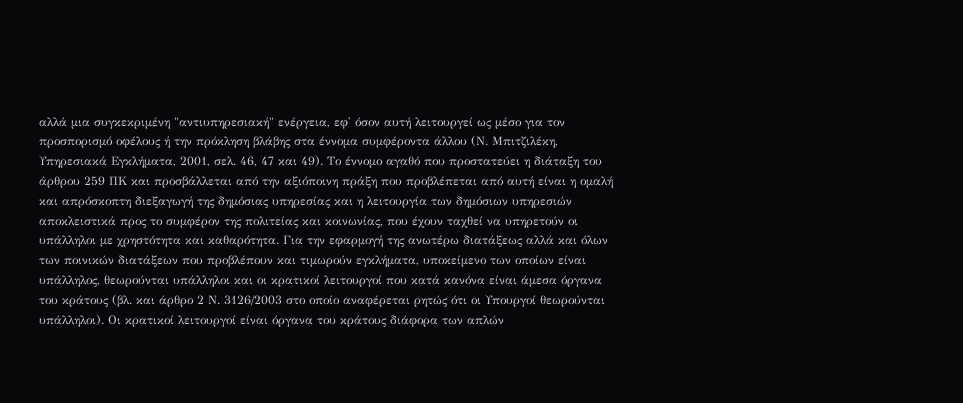αλλά μια συγκεκριμένη "αντιυπηρεσιακή" ενέργεια, εφ' όσον αυτή λειτουργεί ως μέσο για τον προσπορισμό οφέλους ή την πρόκληση βλάβης στα έννομα συμφέροντα άλλου (Ν. Μπιτζιλέκη, Υπηρεσιακά Εγκλήματα, 2001, σελ. 46, 47 και 49). Το έννομο αγαθό που προστατεύει η διάταξη του άρθρου 259 ΠΚ και προσβάλλεται από την αξιόποινη πράξη που προβλέπεται από αυτή είναι η ομαλή και απρόσκοπτη διεξαγωγή της δημόσιας υπηρεσίας και η λειτουργία των δημόσιων υπηρεσιών αποκλειστικά προς το συμφέρον της πολιτείας και κοινωνίας, που έχουν ταχθεί να υπηρετούν οι υπάλληλοι με χρηστότητα και καθαρότητα. Για την εφαρμογή της ανωτέρω διατάξεως αλλά και όλων των ποινικών διατάξεων που προβλέπουν και τιμωρούν εγκλήματα, υποκείμενο των οποίων είναι υπάλληλος, θεωρούνται υπάλληλοι και οι κρατικοί λειτουργοί που κατά κανόνα είναι άμεσα όργανα του κράτους (βλ. και άρθρο 2 Ν. 3126/2003 στο οποίο αναφέρεται ρητώς ότι οι Υπουργοί θεωρούνται υπάλληλοι). Οι κρατικοί λειτουργοί είναι όργανα του κράτους διάφορα των απλών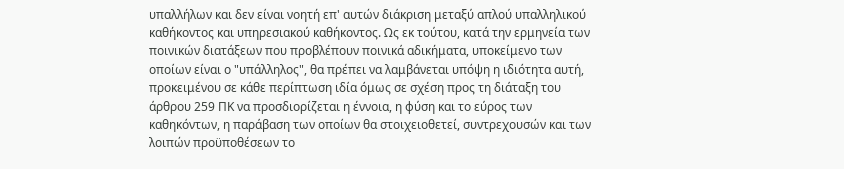υπαλλήλων και δεν είναι νοητή επ' αυτών διάκριση μεταξύ απλού υπαλληλικού καθήκοντος και υπηρεσιακού καθήκοντος. Ως εκ τούτου, κατά την ερμηνεία των ποινικών διατάξεων που προβλέπουν ποινικά αδικήματα, υποκείμενο των οποίων είναι ο "υπάλληλος", θα πρέπει να λαμβάνεται υπόψη η ιδιότητα αυτή, προκειμένου σε κάθε περίπτωση ιδία όμως σε σχέση προς τη διάταξη του άρθρου 259 ΠΚ να προσδιορίζεται η έννοια, η φύση και το εύρος των καθηκόντων, η παράβαση των οποίων θα στοιχειοθετεί, συντρεχουσών και των λοιπών προϋποθέσεων το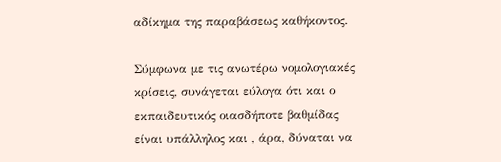αδίκημα της παραβάσεως καθήκοντος.

Σύμφωνα με τις ανωτέρω νομολογιακές κρίσεις, συνάγεται εύλογα ότι και ο εκπαιδευτικός οιασδήποτε βαθμίδας είναι υπάλληλος και , άρα, δύναται να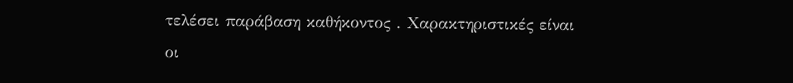τελέσει παράβαση καθήκοντος . Χαρακτηριστικές είναι οι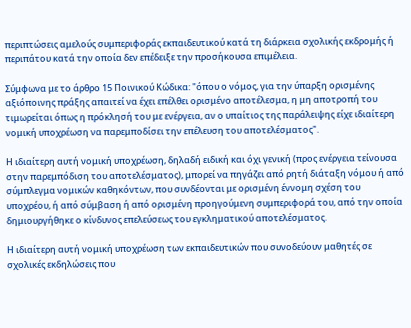περιπτώσεις αμελούς συμπεριφοράς εκπαιδευτικού κατά τη διάρκεια σχολικής εκδρομής ή περιπάτου κατά την οποία δεν επέδειξε την προσήκουσα επιμέλεια.

Σύμφωνα με το άρθρο 15 Ποινικού Κώδικα: "όπου ο νόμος, για την ύπαρξη ορισμένης αξιόποινης πράξης απαιτεί να έχει επέλθει ορισμένο αποτέλεσμα, η μη αποτροπή του τιμωρείται όπως η πρόκλησή του με ενέργεια, αν ο υπαίτιος της παράλειψης είχε ιδιαίτερη νομική υποχρέωση να παρεμποδίσει την επέλευση του αποτελέσματος".

Η ιδιαίτερη αυτή νομική υποχρέωση, δηλαδή ειδική και όχι γενική (προς ενέργεια τείνουσα στην παρεμπόδιση του αποτελέσματος), μπορεί να πηγάζει από ρητή διάταξη νόμου ή από σύμπλεγμα νομικών καθηκόντων, που συνδέονται με ορισμένη έννομη σχέση του υποχρέου, ή από σύμβαση ή από ορισμένη προηγούμενη συμπεριφορά του, από την οποία δημιουργήθηκε ο κίνδυνος επελεύσεως του εγκληματικού αποτελέσματος.

Η ιδιαίτερη αυτή νομική υποχρέωση των εκπαιδευτικών που συνοδεύουν μαθητές σε σχολικές εκδηλώσεις που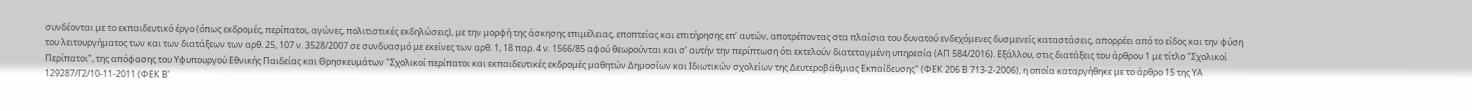συνδέονται με το εκπαιδευτικό έργο (όπως εκδρομές, περίπατοι, αγώνες, πολιτιστικές εκδηλώσεις), με την μορφή της άσκησης επιμέλειας, εποπτείας και επιτήρησης επ’ αυτών, αποτρέποντας στα πλαίσια του δυνατού ενδεχόμενες δυσμενείς καταστάσεις, απορρέει από το είδος και την φύση του λειτουργήματος των και των διατάξεων των αρθ. 25, 107 ν. 3528/2007 σε συνδυασμό με εκείνες των αρθ. 1, 18 παρ. 4 ν. 1566/85 αφού θεωρούνται και σ’ αυτήν την περίπτωση ότι εκτελούν διατεταγμένη υπηρεσία (ΑΠ 584/2016). Εξάλλου, στις διατάξεις του άρθρου 1 με τίτλο "Σχολικοί Περίπατοι", της απόφασης του Υφυπουργού Εθνικής Παιδείας και Θρησκευμάτων "Σχολικοί περίπατοι και εκπαιδευτικές εκδρομές μαθητών Δημοσίων και Ιδιωτικών σχολείων της Δευτεροβάθμιας Εκπαίδευσης" (ΦΕΚ 206 Β 713-2-2006), η οποία καταργήθηκε με το άρθρο 15 της ΥΑ 129287/Γ2/10-11-2011 (ΦΕΚ Β’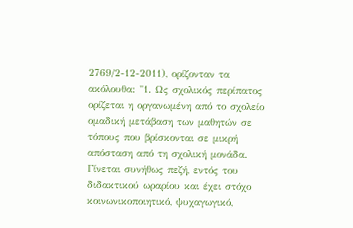2769/2-12-2011), ορίζονταν τα ακόλουθα: "1. Ως σχολικός περίπατος ορίζεται η οργανωμένη από το σχολείο ομαδική μετάβαση των μαθητών σε τόπους που βρίσκονται σε μικρή απόσταση από τη σχολική μονάδα. Γίνεται συνήθως πεζή, εντός του διδακτικού ωραρίου και έχει στόχο κοινωνικοποιητικό, ψυχαγωγικό,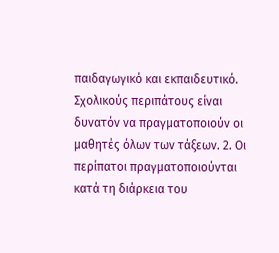παιδαγωγικό και εκπαιδευτικό. Σχολικούς περιπάτους είναι δυνατόν να πραγματοποιούν οι μαθητές όλων των τάξεων. 2. Οι περίπατοι πραγματοποιούνται κατά τη διάρκεια του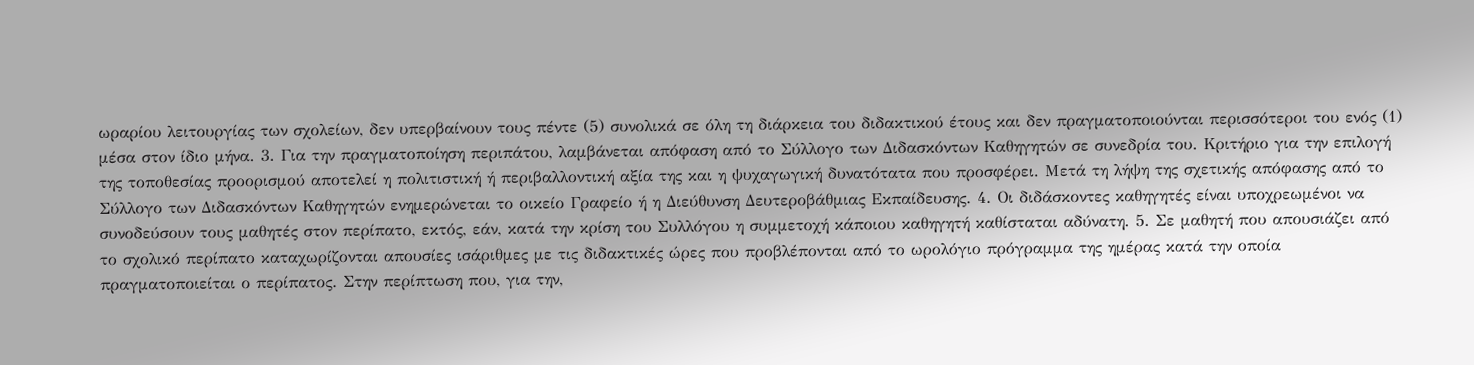ωραρίου λειτουργίας των σχολείων, δεν υπερβαίνουν τους πέντε (5) συνολικά σε όλη τη διάρκεια του διδακτικού έτους και δεν πραγματοποιούνται περισσότεροι του ενός (1) μέσα στον ίδιο μήνα. 3. Για την πραγματοποίηση περιπάτου, λαμβάνεται απόφαση από το Σύλλογο των Διδασκόντων Καθηγητών σε συνεδρία του. Κριτήριο για την επιλογή της τοποθεσίας προορισμού αποτελεί η πολιτιστική ή περιβαλλοντική αξία της και η ψυχαγωγική δυνατότατα που προσφέρει. Μετά τη λήψη της σχετικής απόφασης από το Σύλλογο των Διδασκόντων Καθηγητών ενημερώνεται το οικείο Γραφείο ή η Διεύθυνση Δευτεροβάθμιας Εκπαίδευσης. 4. Οι διδάσκοντες καθηγητές είναι υποχρεωμένοι να συνοδεύσουν τους μαθητές στον περίπατο, εκτός, εάν, κατά την κρίση του Συλλόγου η συμμετοχή κάποιου καθηγητή καθίσταται αδύνατη. 5. Σε μαθητή που απουσιάζει από το σχολικό περίπατο καταχωρίζονται απουσίες ισάριθμες με τις διδακτικές ώρες που προβλέπονται από το ωρολόγιο πρόγραμμα της ημέρας κατά την οποία πραγματοποιείται ο περίπατος. Στην περίπτωση που, για την,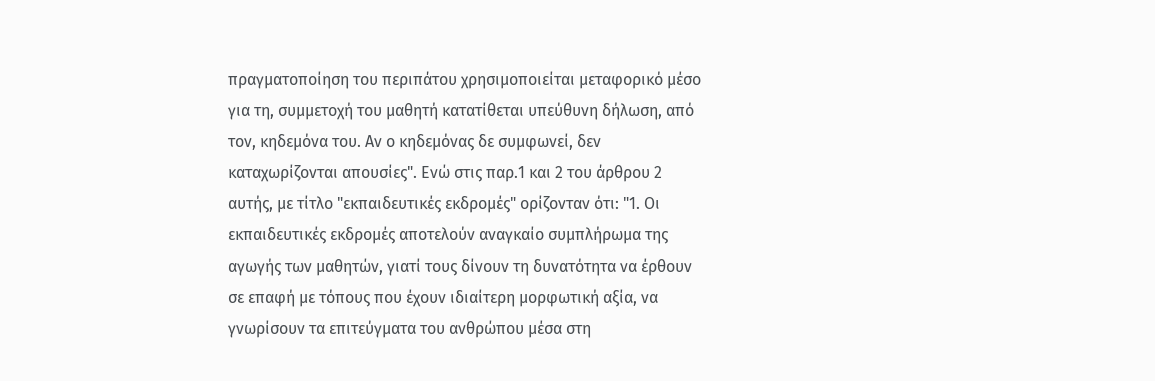πραγματοποίηση του περιπάτου χρησιμοποιείται μεταφορικό μέσο για τη, συμμετοχή του μαθητή κατατίθεται υπεύθυνη δήλωση, από τον, κηδεμόνα του. Αν ο κηδεμόνας δε συμφωνεί, δεν καταχωρίζονται απουσίες". Ενώ στις παρ.1 και 2 του άρθρου 2 αυτής, με τίτλο "εκπαιδευτικές εκδρομές" ορίζονταν ότι: "1. Οι εκπαιδευτικές εκδρομές αποτελούν αναγκαίο συμπλήρωμα της αγωγής των μαθητών, γιατί τους δίνουν τη δυνατότητα να έρθουν σε επαφή με τόπους που έχουν ιδιαίτερη μορφωτική αξία, να γνωρίσουν τα επιτεύγματα του ανθρώπου μέσα στη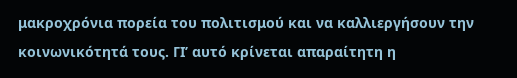μακροχρόνια πορεία του πολιτισμού και να καλλιεργήσουν την κοινωνικότητά τους. ΓΙ’ αυτό κρίνεται απαραίτητη η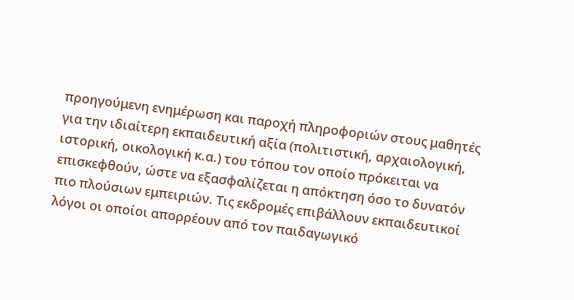προηγούμενη ενημέρωση και παροχή πληροφοριών στους μαθητές για την ιδιαίτερη εκπαιδευτική αξία (πολιτιστική, αρχαιολογική, ιστορική, οικολογική κ.α.) του τόπου τον οποίο πρόκειται να επισκεφθούν, ώστε να εξασφαλίζεται η απόκτηση όσο το δυνατόν πιο πλούσιων εμπειριών. Τις εκδρομές επιβάλλουν εκπαιδευτικοί λόγοι οι οποίοι απορρέουν από τον παιδαγωγικό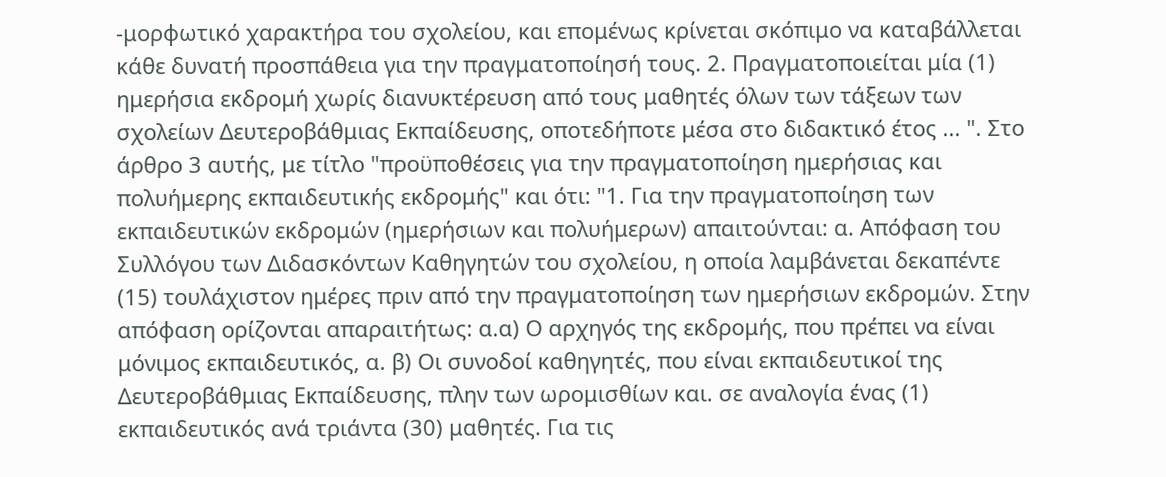-μορφωτικό χαρακτήρα του σχολείου, και επομένως κρίνεται σκόπιμο να καταβάλλεται κάθε δυνατή προσπάθεια για την πραγματοποίησή τους. 2. Πραγματοποιείται μία (1) ημερήσια εκδρομή χωρίς διανυκτέρευση από τους μαθητές όλων των τάξεων των σχολείων Δευτεροβάθμιας Εκπαίδευσης, οποτεδήποτε μέσα στο διδακτικό έτος ... ". Στο άρθρο 3 αυτής, με τίτλο "προϋποθέσεις για την πραγματοποίηση ημερήσιας και πολυήμερης εκπαιδευτικής εκδρομής" και ότι: "1. Για την πραγματοποίηση των εκπαιδευτικών εκδρομών (ημερήσιων και πολυήμερων) απαιτούνται: α. Απόφαση του Συλλόγου των Διδασκόντων Καθηγητών του σχολείου, η οποία λαμβάνεται δεκαπέντε (15) τουλάχιστον ημέρες πριν από την πραγματοποίηση των ημερήσιων εκδρομών. Στην απόφαση ορίζονται απαραιτήτως: α.α) Ο αρχηγός της εκδρομής, που πρέπει να είναι μόνιμος εκπαιδευτικός, α. β) Οι συνοδοί καθηγητές, που είναι εκπαιδευτικοί της Δευτεροβάθμιας Εκπαίδευσης, πλην των ωρομισθίων και. σε αναλογία ένας (1) εκπαιδευτικός ανά τριάντα (30) μαθητές. Για τις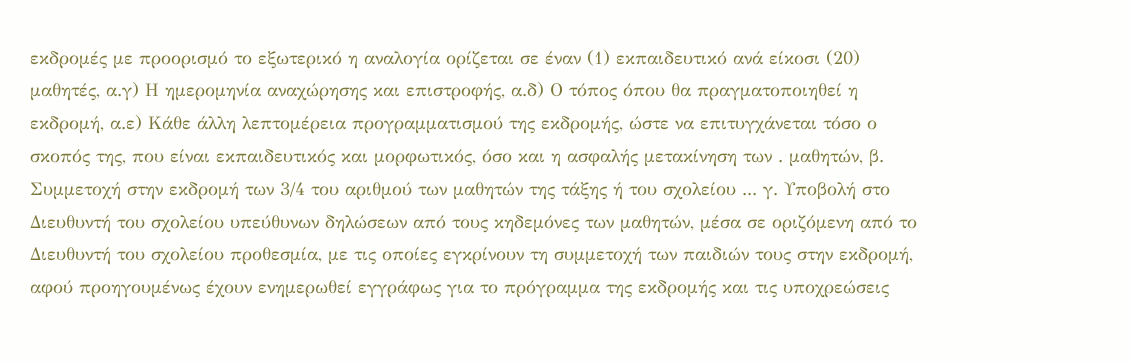εκδρομές με προορισμό το εξωτερικό η αναλογία ορίζεται σε έναν (1) εκπαιδευτικό ανά είκοσι (20) μαθητές, α.γ) Η ημερομηνία αναχώρησης και επιστροφής, α.δ) Ο τόπος όπου θα πραγματοποιηθεί η εκδρομή, α.ε) Κάθε άλλη λεπτομέρεια προγραμματισμού της εκδρομής, ώστε να επιτυγχάνεται τόσο ο σκοπός της, που είναι εκπαιδευτικός και μορφωτικός, όσο και η ασφαλής μετακίνηση των . μαθητών, β. Συμμετοχή στην εκδρομή των 3/4 του αριθμού των μαθητών της τάξης ή του σχολείου ... γ. Υποβολή στο Διευθυντή του σχολείου υπεύθυνων δηλώσεων από τους κηδεμόνες των μαθητών, μέσα σε οριζόμενη από το Διευθυντή του σχολείου προθεσμία, με τις οποίες εγκρίνουν τη συμμετοχή των παιδιών τους στην εκδρομή, αφού προηγουμένως έχουν ενημερωθεί εγγράφως για το πρόγραμμα της εκδρομής και τις υποχρεώσεις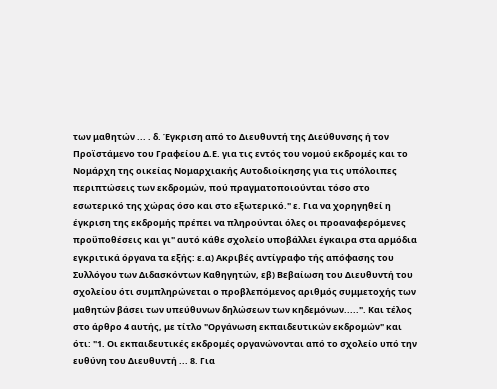των μαθητών ... . δ. Έγκριση από το Διευθυντή της Διεύθυνσης ή τον Προϊστάμενο του Γραφείου Δ.Ε. για τις εντός του νομού εκδρομές και το Νομάρχη της οικείας Νομαρχιακής Αυτοδιοίκησης για τις υπόλοιπες περιπτώσεις των εκδρομών, πού πραγματοποιούνται τόσο στο εσωτερικό της χώρας όσο και στο εξωτερικό." ε. Για να χορηγηθεί η έγκριση της εκδρομής πρέπει να πληρούνται όλες οι προαναφερόμενες προϋποθέσεις και γι" αυτό κάθε σχολείο υποβάλλει έγκαιρα στα αρμόδια εγκριτικά όργανα τα εξής: ε.α) Ακριβές αντίγραφο τής απόφασης του Συλλόγου των Διδασκόντων Καθηγητών, εβ) Βεβαίωση του Διευθυντή του σχολείου ότι συμπληρώνεται ο προβλεπόμενος αριθμός συμμετοχής των μαθητών βάσει των υπεύθυνων δηλώσεων των κηδεμόνων.....". Και τέλος στο άρθρο 4 αυτής, με τίτλο "Οργάνωση εκπαιδευτικών εκδρομών" και ότι: "1. Οι εκπαιδευτικές εκδρομές οργανώνονται από το σχολείο υπό την ευθύνη του Διευθυντή ... 8. Για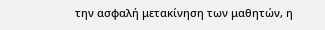την ασφαλή μετακίνηση των μαθητών, η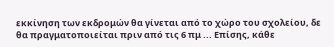εκκίνηση των εκδρομών θα γίνεται από το χώρο του σχολείου, δε θα πραγματοποιείται πριν από τις 6 πμ ... Επίσης, κάθε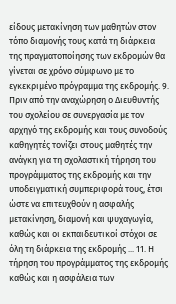είδους μετακίνηση των μαθητών στον τόπο διαμονής τους κατά τη διάρκεια της πραγματοποίησης των εκδρομών θα γίνεται σε χρόνο σύμφωνο με το εγκεκριμένο πρόγραμμα της εκδρομής. 9. Πριν από την αναχώρηση ο Διευθυντής του σχολείου σε συνεργασία με τον αρχηγό της εκδρομής και τους συνοδούς καθηγητές τονίζει στους μαθητές την ανάγκη για τη σχολαστική τήρηση του προγράμματος της εκδρομής και την υποδειγματική συμπεριφορά τους, έτσι ώστε να επιτευχθούν η ασφαλής μετακίνηση, διαμονή και ψυχαγωγία, καθώς και οι εκπαιδευτικοί στόχοι σε όλη τη διάρκεια της εκδρομής ... 11. Η τήρηση του προγράμματος της εκδρομής καθώς και η ασφάλεια των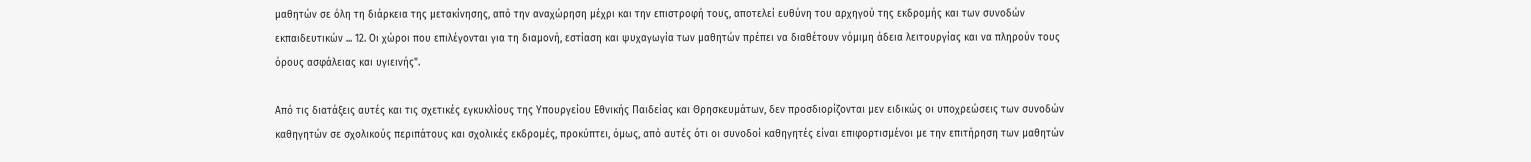μαθητών σε όλη τη διάρκεια της μετακίνησης, από την αναχώρηση μέχρι και την επιστροφή τους, αποτελεί ευθύνη του αρχηγού της εκδρομής και των συνοδών εκπαιδευτικών ... 12. Οι χώροι που επιλέγονται για τη διαμονή, εστίαση και ψυχαγωγία των μαθητών πρέπει να διαθέτουν νόμιμη άδεια λειτουργίας και να πληρούν τους όρους ασφάλειας και υγιεινής".

Από τις διατάξεις αυτές και τις σχετικές εγκυκλίους της Υπουργείου Εθνικής Παιδείας και Θρησκευμάτων, δεν προσδιορίζονται μεν ειδικώς οι υποχρεώσεις των συνοδών καθηγητών σε σχολικούς περιπάτους και σχολικές εκδρομές, προκύπτει, όμως, από αυτές ότι οι συνοδοί καθηγητές είναι επιφορτισμένοι με την επιτήρηση των μαθητών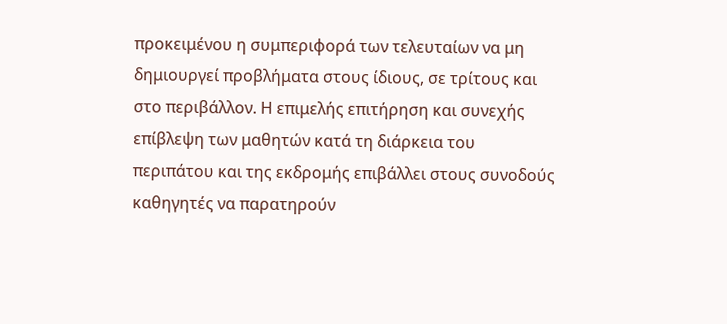προκειμένου η συμπεριφορά των τελευταίων να μη δημιουργεί προβλήματα στους ίδιους, σε τρίτους και στο περιβάλλον. Η επιμελής επιτήρηση και συνεχής επίβλεψη των μαθητών κατά τη διάρκεια του περιπάτου και της εκδρομής επιβάλλει στους συνοδούς καθηγητές να παρατηρούν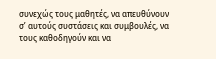συνεχώς τους μαθητές, να απευθύνουν σ’ αυτούς συστάσεις και συμβουλές, να τους καθοδηγούν και να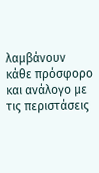λαμβάνουν κάθε πρόσφορο και ανάλογο με τις περιστάσεις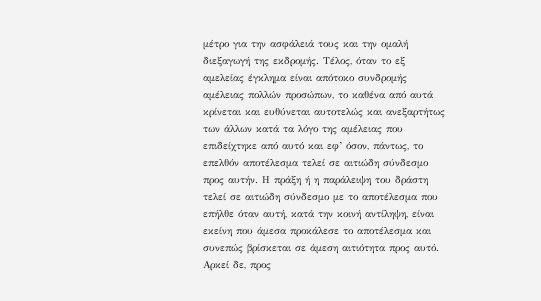μέτρο για την ασφάλειά τους και την ομαλή διεξαγωγή της εκδρομής. Τέλος, όταν το εξ αμελείας έγκλημα είναι απότοκο συνδρομής αμέλειας πολλών προσώπων, το καθένα από αυτά κρίνεται και ευθύνεται αυτοτελώς και ανεξαρτήτως των άλλων κατά τα λόγο της αμέλειας που επιδείχτηκε από αυτό και εφ’ όσον, πάντως, το επελθόν αποτέλεσμα τελεί σε αιτιώδη σύνδεσμο προς αυτήν. Η πράξη ή η παράλειψη του δράστη τελεί σε αιτιώδη σύνδεσμο με το αποτέλεσμα που επήλθε όταν αυτή, κατά την κοινή αντίληψη, είναι εκείνη που άμεσα προκάλεσε το αποτέλεσμα και συνεπώς βρίσκεται σε άμεση αιτιότητα προς αυτό. Αρκεί δε, προς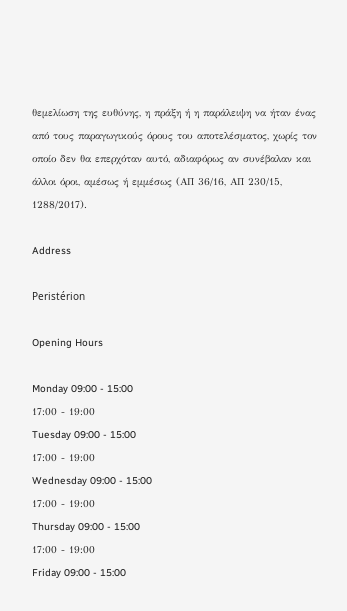θεμελίωση της ευθύνης, η πράξη ή η παράλειψη να ήταν ένας από τους παραγωγικούς όρους του αποτελέσματος, χωρίς τον οποίο δεν θα επερχόταν αυτό, αδιαφόρως αν συνέβαλαν και άλλοι όροι, αμέσως ή εμμέσως (ΑΠ 36/16, ΑΠ 230/15, 1288/2017).

Address

Peristérion

Opening Hours

Monday 09:00 - 15:00
17:00 - 19:00
Tuesday 09:00 - 15:00
17:00 - 19:00
Wednesday 09:00 - 15:00
17:00 - 19:00
Thursday 09:00 - 15:00
17:00 - 19:00
Friday 09:00 - 15:00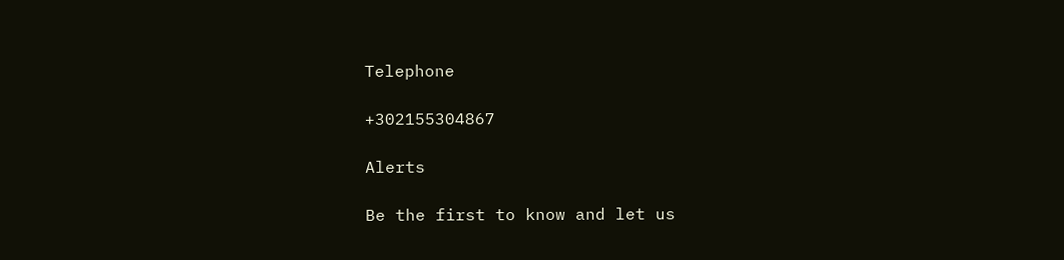Telephone

+302155304867

Alerts

Be the first to know and let us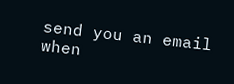send you an email when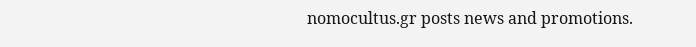nomocultus.gr posts news and promotions.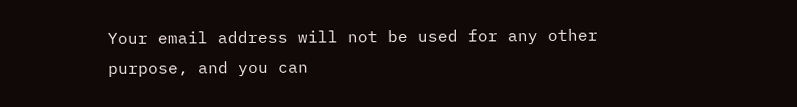Your email address will not be used for any other purpose, and you can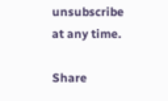unsubscribe at any time.

Share